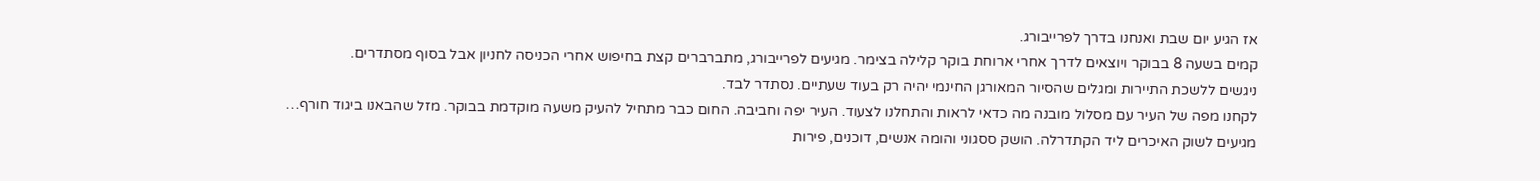אז הגיע יום שבת ואנחנו בדרך לפרייבורג.
קמים בשעה 8 בבוקר ויוצאים לדרך אחרי ארוחת בוקר קלילה בצימר. מגיעים לפרייבורג, מתברברים קצת בחיפוש אחרי הכניסה לחניון אבל בסוף מסתדרים.
ניגשים ללשכת התיירות ומגלים שהסיור המאורגן החינמי יהיה רק בעוד שעתיים. נסתדר לבד.
לקחנו מפה של העיר עם מסלול מובנה מה כדאי לראות והתחלנו לצעוד. העיר יפה וחביבה. החום כבר מתחיל להעיק משעה מוקדמת בבוקר. מזל שהבאנו ביגוד חורף…
מגיעים לשוק האיכרים ליד הקתדרלה. הושק ססגוני והומה אנשים, דוכנים, פירות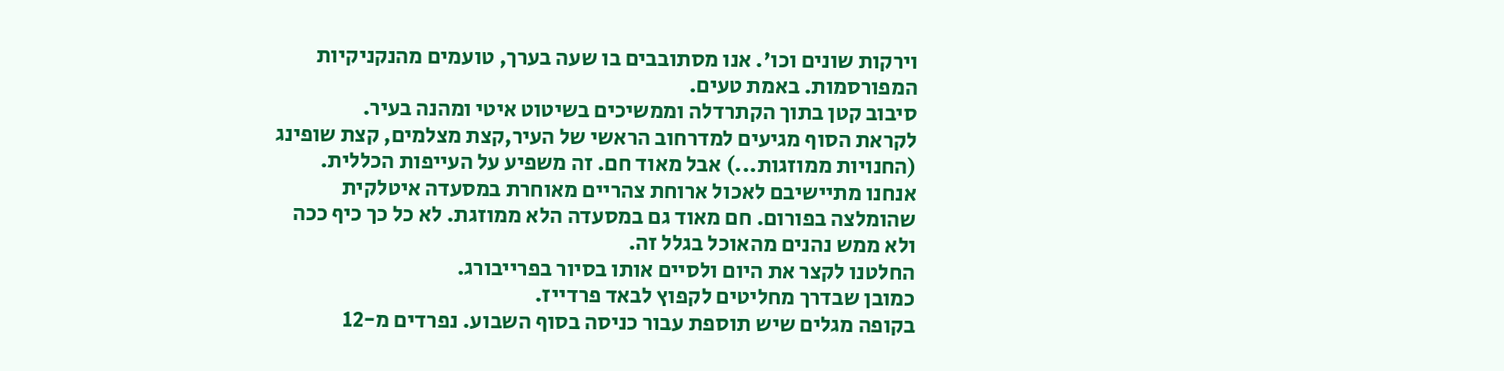וירקות שונים וכו'. אנו מסתובבים בו שעה בערך, טועמים מהנקניקיות המפורסמות. באמת טעים.
סיבוב קטן בתוך הקתרדלה וממשיכים בשיטוט איטי ומהנה בעיר.
לקראת הסוף מגיעים למדרחוב הראשי של העיר,קצת מצלמים, קצת שופינג (החנויות ממוזגות...) אבל מאוד חם. זה משפיע על העייפות הכללית. אנחנו מתיישיבם לאכול ארוחת צהריים מאוחרת במסעדה איטלקית שהומלצה בפורום. חם מאוד גם במסעדה הלא ממוזגת. לא כל כך כיף ככה ולא ממש נהנים מהאוכל בגלל זה.
החלטנו לקצר את היום ולסיים אותו בסיור בפרייבורג.
כמובן שבדרך מחליטים לקפוץ לבאד פרדייז.
בקופה מגלים שיש תוספת עבור כניסה בסוף השבוע. נפרדים מ-12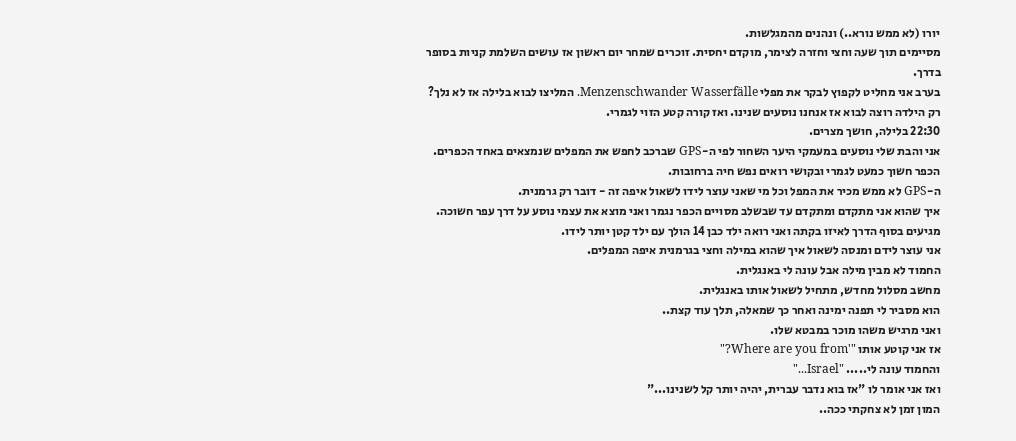יורו (לא ממש נורא..) ונהנים מהמגלשות.
מסיימים תוך שעה וחצי וחזרה לצימר, מוקדם יחסית. זוכרים שמחר יום ראשון אז עושים השלמת קניות בסופר בדרך.
בערב אני מחליט לקפוץ לבקר את מפלי Menzenschwander Wasserfälle. המליצו לבוא בלילה אז לא נלך?
רק הילדה רוצה לבוא אז אנחנו נוסעים שנינו. ואז קורה קטע הזוי לגמרי.
22:30 בלילה, חושך מצרים.
אני והבת שלי נוסעים במעמקי היער השחור לפי ה-GPS שברכב לחפש את המפלים שנמצאים באחד הכפרים.
הכפר חשוך כמעט לגמרי ובקושי רואים נפש חיה ברחובות.
ה-GPS לא ממש מכיר את המפל וכל מי שאני עוצר לידו לשאול איפה זה - דובר רק גרמנית.
איך שהוא אני מתקדם ומתקדם עד שבשלב מסויים הכפר נגמר ואני מוצא את עצמי נוסע על דרך עפר חשוכה.
מגיעים בסוף הדרך לאיזו בקתה ואני רואה ילד כבן 14 הולך עם ילד קטן יותר לידו.
אני עוצר לידם ומנסה לשאול איך שהוא במילה וחצי בגרמנית איפה המפלים.
החמוד לא מבין מילה אבל עונה לי באנגלית.
מחשב מסלול מחדש, מתחיל לשאול אותו באנגלית.
הוא מסביר לי תפנה ימינה ואחר כך שמאלה, תלך עוד קצת..
ואני מרגיש משהו מוכר במבטא שלו.
אז אני קוטע אותו "'Where are you from?"
והחמוד עונה לי..... "Israel..."
ואז אני אומר לו "אז בוא נדבר עברית, יהיה יותר קל לשנינו..."
המון זמן לא צחקתי ככה..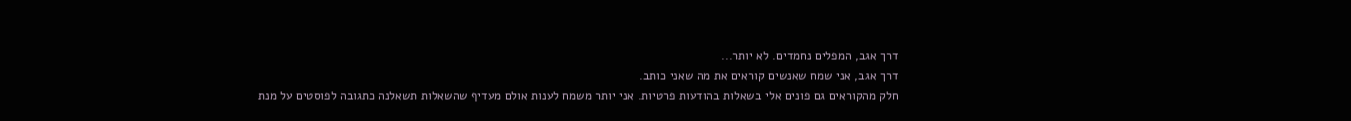דרך אגב, המפלים נחמדים. לא יותר...
דרך אגב, אני שמח שאנשים קוראים את מה שאני כותב.
חלק מהקוראים גם פונים אלי בשאלות בהודעות פרטיות. אני יותר משמח לענות אולם מעדיף שהשאלות תשאלנה כתגובה לפוסטים על מנת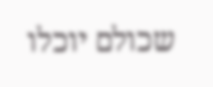שכולם יוכלו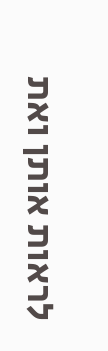לראות אותן ואת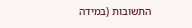התשובות (במידה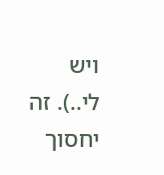ויש לי..). זה יחסוך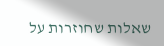שאלות שחוזרות על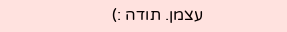עצמן. תודה :)